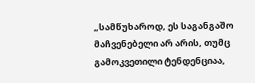„სამწუხაროდ, ეს საგანგაშო მაჩვენებელი არ არის, თუმც გამოკვეთილი ტენდენციაა,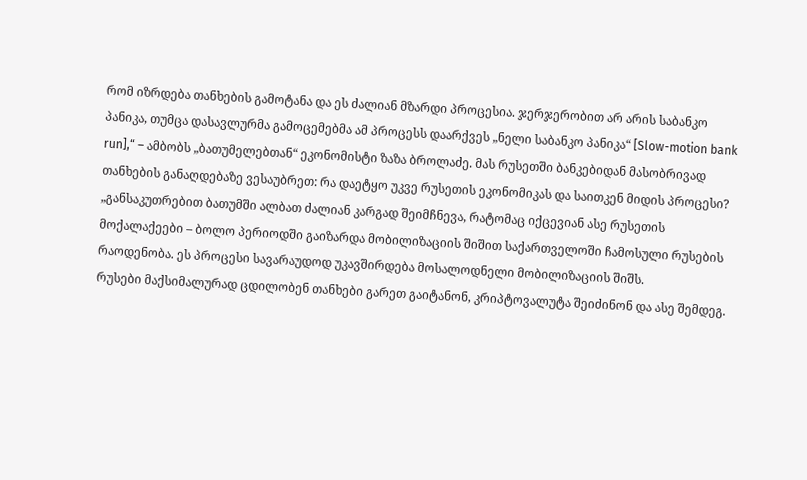რომ იზრდება თანხების გამოტანა და ეს ძალიან მზარდი პროცესია. ჯერჯერობით არ არის საბანკო პანიკა, თუმცა დასავლურმა გამოცემებმა ამ პროცესს დაარქვეს „ნელი საბანკო პანიკა“ [Slow-motion bank run],“ – ამბობს „ბათუმელებთან“ ეკონომისტი ზაზა ბროლაძე. მას რუსეთში ბანკებიდან მასობრივად თანხების განაღდებაზე ვესაუბრეთ: რა დაეტყო უკვე რუსეთის ეკონომიკას და საითკენ მიდის პროცესი?
„განსაკუთრებით ბათუმში ალბათ ძალიან კარგად შეიმჩნევა, რატომაც იქცევიან ასე რუსეთის მოქალაქეები – ბოლო პერიოდში გაიზარდა მობილიზაციის შიშით საქართველოში ჩამოსული რუსების რაოდენობა. ეს პროცესი სავარაუდოდ უკავშირდება მოსალოდნელი მობილიზაციის შიშს.
რუსები მაქსიმალურად ცდილობენ თანხები გარეთ გაიტანონ, კრიპტოვალუტა შეიძინონ და ასე შემდეგ.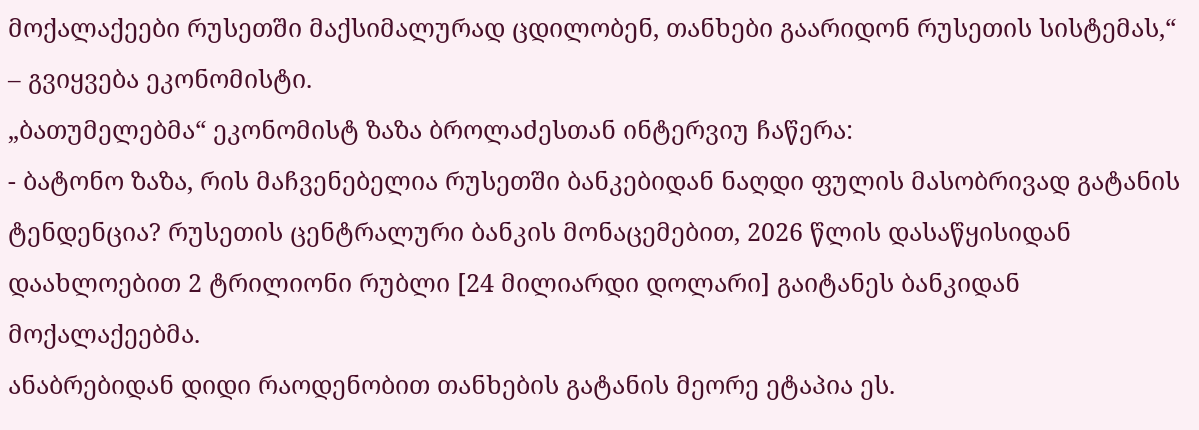მოქალაქეები რუსეთში მაქსიმალურად ცდილობენ, თანხები გაარიდონ რუსეთის სისტემას,“ – გვიყვება ეკონომისტი.
„ბათუმელებმა“ ეკონომისტ ზაზა ბროლაძესთან ინტერვიუ ჩაწერა:
- ბატონო ზაზა, რის მაჩვენებელია რუსეთში ბანკებიდან ნაღდი ფულის მასობრივად გატანის ტენდენცია? რუსეთის ცენტრალური ბანკის მონაცემებით, 2026 წლის დასაწყისიდან დაახლოებით 2 ტრილიონი რუბლი [24 მილიარდი დოლარი] გაიტანეს ბანკიდან მოქალაქეებმა.
ანაბრებიდან დიდი რაოდენობით თანხების გატანის მეორე ეტაპია ეს.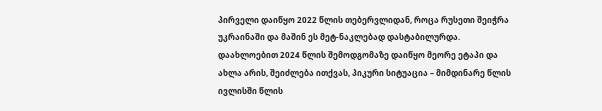პირველი დაიწყო 2022 წლის თებერვლიდან, როცა რუსეთი შეიჭრა უკრაინაში და მაშინ ეს მეტ-ნაკლებად დასტაბილურდა. დაახლოებით 2024 წლის შემოდგომაზე დაიწყო მეორე ეტაპი და ახლა არის, შეიძლება ითქვას, პიკური სიტუაცია – მიმდინარე წლის ივლისში წლის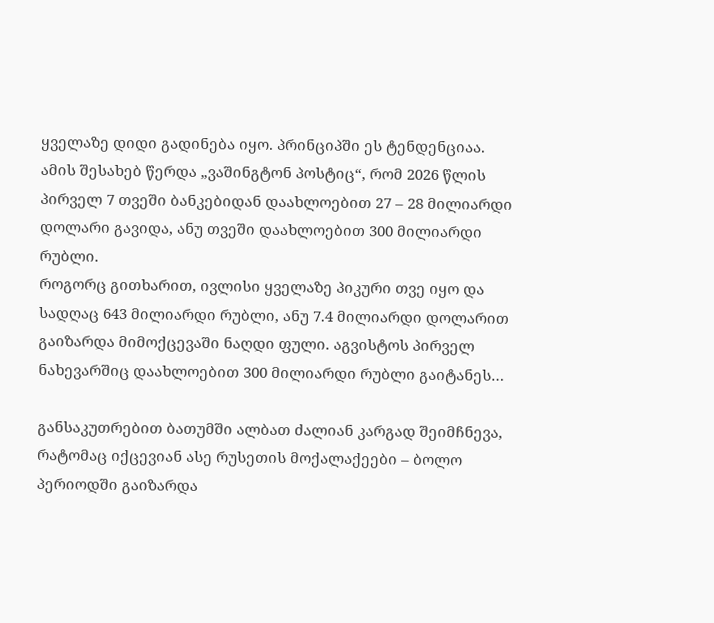ყველაზე დიდი გადინება იყო. პრინციპში ეს ტენდენციაა.
ამის შესახებ წერდა „ვაშინგტონ პოსტიც“, რომ 2026 წლის პირველ 7 თვეში ბანკებიდან დაახლოებით 27 – 28 მილიარდი დოლარი გავიდა, ანუ თვეში დაახლოებით 300 მილიარდი რუბლი.
როგორც გითხარით, ივლისი ყველაზე პიკური თვე იყო და სადღაც 643 მილიარდი რუბლი, ანუ 7.4 მილიარდი დოლარით გაიზარდა მიმოქცევაში ნაღდი ფული. აგვისტოს პირველ ნახევარშიც დაახლოებით 300 მილიარდი რუბლი გაიტანეს…

განსაკუთრებით ბათუმში ალბათ ძალიან კარგად შეიმჩნევა, რატომაც იქცევიან ასე რუსეთის მოქალაქეები – ბოლო პერიოდში გაიზარდა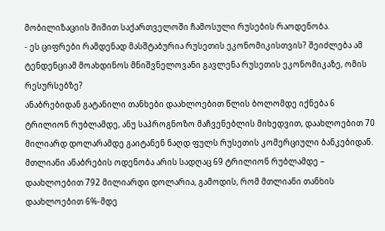მობილიზაციის შიშით საქართველოში ჩამოსული რუსების რაოდენობა.
- ეს ციფრები რამდენად მასშტაბურია რუსეთის ეკონომიკისთვის? შეიძლება ამ ტენდენციამ მოახდინოს მნიშვნელოვანი გავლენა რუსეთის ეკონომიკაზე, ომის რესურსებზე?
ანაბრებიდან გატანილი თანხები დაახლოებით წლის ბოლომდე იქნება 6 ტრილიონ რუბლამდე, ანუ საპროგნოზო მაჩვენებლის მიხედვით, დაახლოებით 70 მილიარდ დოლარამდე გაიტანენ ნაღდ ფულს რუსეთის კომერციული ბანკებიდან. მთლიანი ანაბრების ოდენობა არის სადღაც 69 ტრილიონ რუბლამდე – დაახლოებით 792 მილიარდი დოლარია, გამოდის, რომ მთლიანი თანხის დაახლოებით 6%-მდე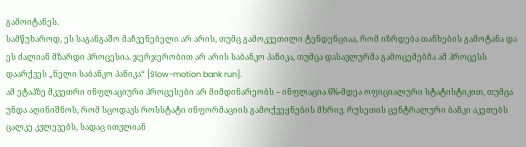გამოიტანეს.
სამწუხაროდ, ეს საგანგაშო მაჩვენებელი არ არის, თუმც გამოკვეთილი ტენდენციაა, რომ იზრდება თანხების გამოტანა და ეს ძალიან მზარდი პროცესია. ჯერჯერობით არ არის საბანკო პანიკა, თუმცა დასავლურმა გამოცემებმა ამ პროცესს დაარქვეს „ნელი საბანკო პანიკა“ [Slow-motion bank run].
ამ ეტაპზე მკვეთრი ინფლაციური პროცესები არ მიმდინარეობს – ინფლაცია 6%-მდეა ოფიციალური სტატისტიკით, თუმცა უნდა აღინიშნოს, რომ სცოდავს როსსტატი ინფორმაციის გამოქვეყნების მხრივ. რუსეთის ცენტრალური ბანკი აკეთებს ცალკე კვლევებს, სადაც ითვლიან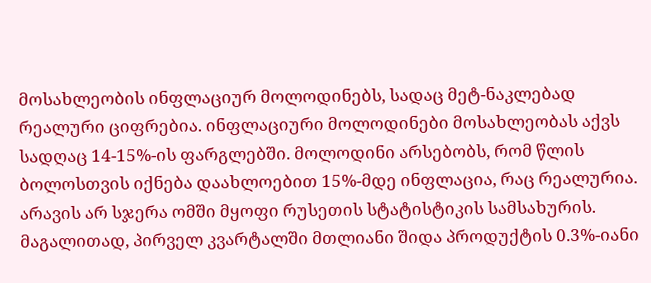მოსახლეობის ინფლაციურ მოლოდინებს, სადაც მეტ-ნაკლებად რეალური ციფრებია. ინფლაციური მოლოდინები მოსახლეობას აქვს სადღაც 14-15%-ის ფარგლებში. მოლოდინი არსებობს, რომ წლის ბოლოსთვის იქნება დაახლოებით 15%-მდე ინფლაცია, რაც რეალურია.
არავის არ სჯერა ომში მყოფი რუსეთის სტატისტიკის სამსახურის. მაგალითად, პირველ კვარტალში მთლიანი შიდა პროდუქტის 0.3%-იანი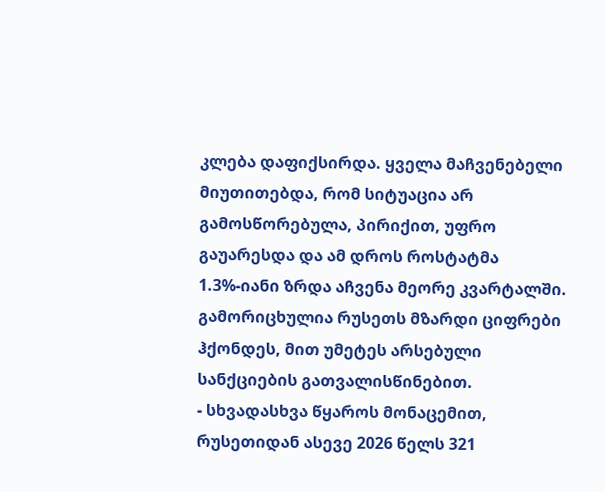კლება დაფიქსირდა. ყველა მაჩვენებელი მიუთითებდა, რომ სიტუაცია არ გამოსწორებულა, პირიქით, უფრო გაუარესდა და ამ დროს როსტატმა 1.3%-იანი ზრდა აჩვენა მეორე კვარტალში. გამორიცხულია რუსეთს მზარდი ციფრები ჰქონდეს, მით უმეტეს არსებული სანქციების გათვალისწინებით.
- სხვადასხვა წყაროს მონაცემით, რუსეთიდან ასევე 2026 წელს 321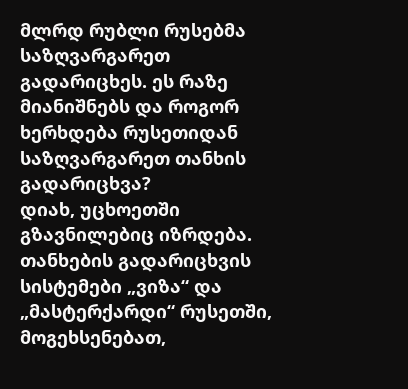მლრდ რუბლი რუსებმა საზღვარგარეთ გადარიცხეს. ეს რაზე მიანიშნებს და როგორ ხერხდება რუსეთიდან საზღვარგარეთ თანხის გადარიცხვა?
დიახ, უცხოეთში გზავნილებიც იზრდება.
თანხების გადარიცხვის სისტემები „ვიზა“ და „მასტერქარდი“ რუსეთში, მოგეხსენებათ,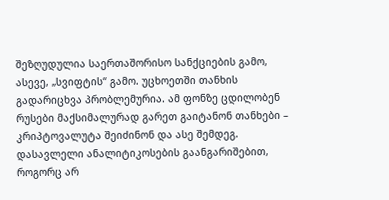შეზღუდულია საერთაშორისო სანქციების გამო, ასევე, „სვიფტის“ გამო. უცხოეთში თანხის გადარიცხვა პრობლემურია. ამ ფონზე ცდილობენ რუსები მაქსიმალურად გარეთ გაიტანონ თანხები – კრიპტოვალუტა შეიძინონ და ასე შემდეგ.
დასავლელი ანალიტიკოსების გაანგარიშებით, როგორც არ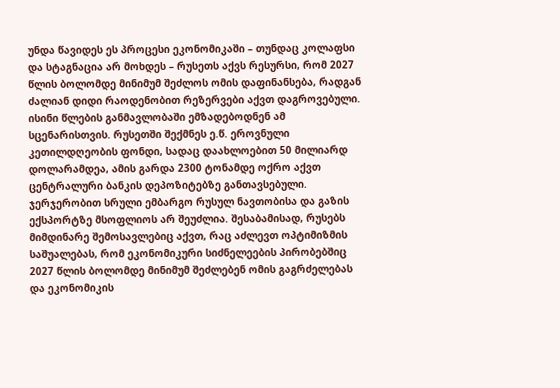უნდა წავიდეს ეს პროცესი ეკონომიკაში – თუნდაც კოლაფსი და სტაგნაცია არ მოხდეს – რუსეთს აქვს რესურსი, რომ 2027 წლის ბოლომდე მინიმუმ შეძლოს ომის დაფინანსება, რადგან ძალიან დიდი რაოდენობით რეზერვები აქვთ დაგროვებული. ისინი წლების განმავლობაში ემზადებოდნენ ამ სცენარისთვის. რუსეთში შექმნეს ე.წ. ეროვნული კეთილდღეობის ფონდი, სადაც დაახლოებით 50 მილიარდ დოლარამდეა, ამის გარდა 2300 ტონამდე ოქრო აქვთ ცენტრალური ბანკის დეპოზიტებზე განთავსებული.
ჯერჯერობით სრული ემბარგო რუსულ ნავთობისა და გაზის ექსპორტზე მსოფლიოს არ შეუძლია. შესაბამისად, რუსებს მიმდინარე შემოსავლებიც აქვთ, რაც აძლევთ ოპტიმიზმის საშუალებას, რომ ეკონომიკური სიძნელეების პირობებშიც 2027 წლის ბოლომდე მინიმუმ შეძლებენ ომის გაგრძელებას და ეკონომიკის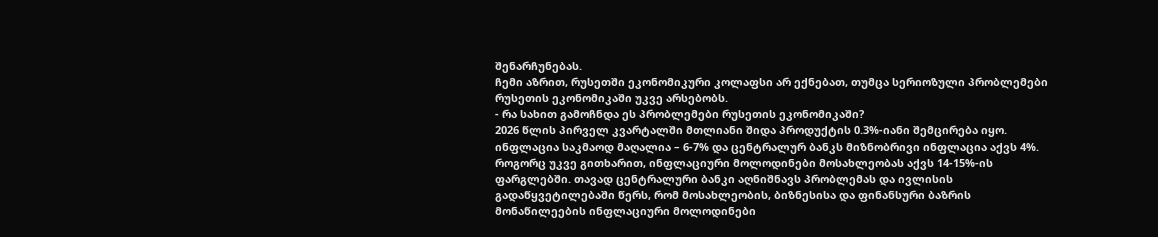შენარჩუნებას.
ჩემი აზრით, რუსეთში ეკონომიკური კოლაფსი არ ექნებათ, თუმცა სერიოზული პრობლემები რუსეთის ეკონომიკაში უკვე არსებობს.
- რა სახით გამოჩნდა ეს პრობლემები რუსეთის ეკონომიკაში?
2026 წლის პირველ კვარტალში მთლიანი შიდა პროდუქტის 0.3%-იანი შემცირება იყო. ინფლაცია საკმაოდ მაღალია – 6-7% და ცენტრალურ ბანკს მიზნობრივი ინფლაცია აქვს 4%.
როგორც უკვე გითხარით, ინფლაციური მოლოდინები მოსახლეობას აქვს 14-15%-ის ფარგლებში. თავად ცენტრალური ბანკი აღნიშნავს პრობლემას და ივლისის გადაწყვეტილებაში წერს, რომ მოსახლეობის, ბიზნესისა და ფინანსური ბაზრის მონაწილეების ინფლაციური მოლოდინები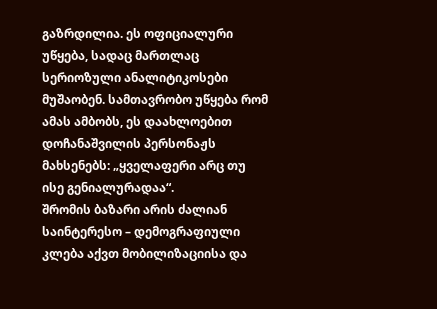გაზრდილია. ეს ოფიციალური უწყება, სადაც მართლაც სერიოზული ანალიტიკოსები მუშაობენ. სამთავრობო უწყება რომ ამას ამბობს, ეს დაახლოებით დოჩანაშვილის პერსონაჟს მახსენებს: „ყველაფერი არც თუ ისე გენიალურადაა“.
შრომის ბაზარი არის ძალიან საინტერესო – დემოგრაფიული კლება აქვთ მობილიზაციისა და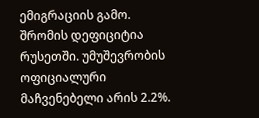ემიგრაციის გამო. შრომის დეფიციტია რუსეთში. უმუშევრობის ოფიციალური მაჩვენებელი არის 2.2%.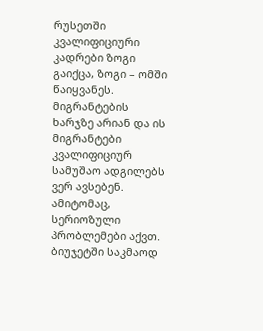რუსეთში კვალიფიციური კადრები ზოგი გაიქცა, ზოგი – ომში წაიყვანეს. მიგრანტების ხარჯზე არიან და ის მიგრანტები კვალიფიციურ სამუშაო ადგილებს ვერ ავსებენ. ამიტომაც, სერიოზული პრობლემები აქვთ.
ბიუჯეტში საკმაოდ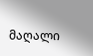მაღალი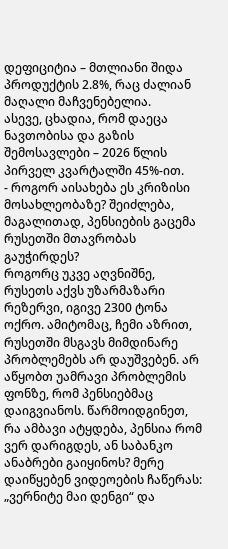დეფიციტია – მთლიანი შიდა პროდუქტის 2.8%, რაც ძალიან მაღალი მაჩვენებელია.
ასევე, ცხადია, რომ დაეცა ნავთობისა და გაზის შემოსავლები – 2026 წლის პირველ კვარტალში 45%-ით.
- როგორ აისახება ეს კრიზისი მოსახლეობაზე? შეიძლება, მაგალითად, პენსიების გაცემა რუსეთში მთავრობას გაუჭირდეს?
როგორც უკვე აღვნიშნე, რუსეთს აქვს უზარმაზარი რეზერვი, იგივე 2300 ტონა ოქრო. ამიტომაც, ჩემი აზრით, რუსეთში მსგავს მიმდინარე პრობლემებს არ დაუშვებენ. არ აწყობთ უამრავი პრობლემის ფონზე, რომ პენსიებმაც დაიგვიანოს. წარმოიდგინეთ, რა ამბავი ატყდება, პენსია რომ ვერ დარიგდეს, ან საბანკო ანაბრები გაიყინოს? მერე დაიწყებენ ვიდეოების ჩაწერას: „ვერნიტე მაი დენგი“ და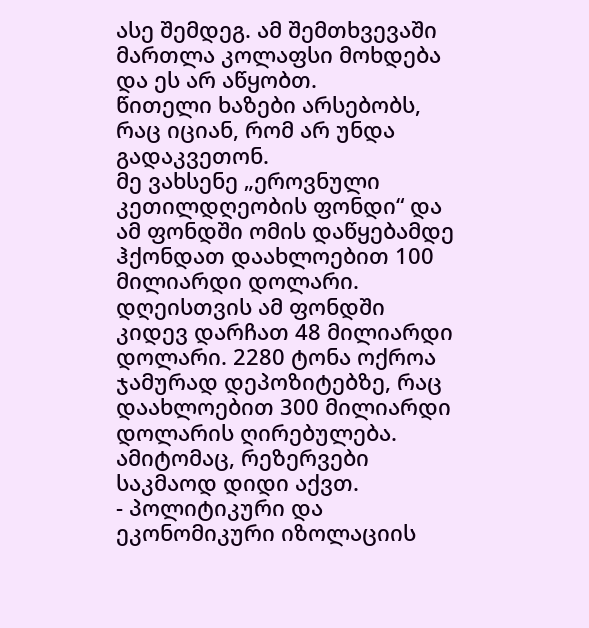ასე შემდეგ. ამ შემთხვევაში მართლა კოლაფსი მოხდება და ეს არ აწყობთ.
წითელი ხაზები არსებობს, რაც იციან, რომ არ უნდა გადაკვეთონ.
მე ვახსენე „ეროვნული კეთილდღეობის ფონდი“ და ამ ფონდში ომის დაწყებამდე ჰქონდათ დაახლოებით 100 მილიარდი დოლარი. დღეისთვის ამ ფონდში კიდევ დარჩათ 48 მილიარდი დოლარი. 2280 ტონა ოქროა ჯამურად დეპოზიტებზე, რაც დაახლოებით 300 მილიარდი დოლარის ღირებულება. ამიტომაც, რეზერვები საკმაოდ დიდი აქვთ.
- პოლიტიკური და ეკონომიკური იზოლაციის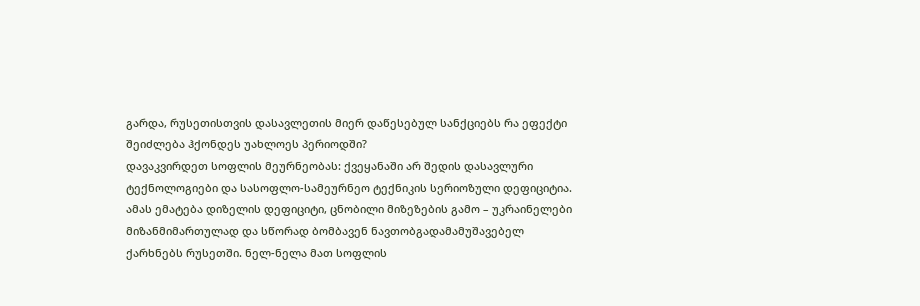გარდა, რუსეთისთვის დასავლეთის მიერ დაწესებულ სანქციებს რა ეფექტი შეიძლება ჰქონდეს უახლოეს პერიოდში?
დავაკვირდეთ სოფლის მეურნეობას: ქვეყანაში არ შედის დასავლური ტექნოლოგიები და სასოფლო-სამეურნეო ტექნიკის სერიოზული დეფიციტია. ამას ემატება დიზელის დეფიციტი, ცნობილი მიზეზების გამო – უკრაინელები მიზანმიმართულად და სწორად ბომბავენ ნავთობგადამამუშავებელ ქარხნებს რუსეთში. ნელ-ნელა მათ სოფლის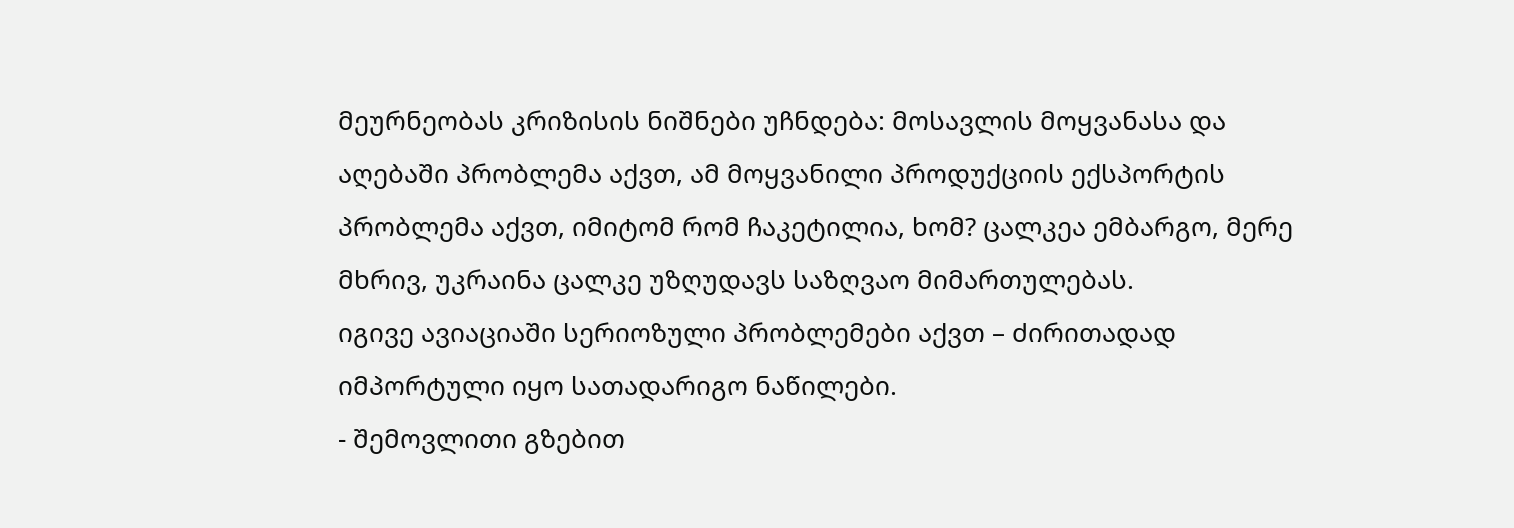მეურნეობას კრიზისის ნიშნები უჩნდება: მოსავლის მოყვანასა და აღებაში პრობლემა აქვთ, ამ მოყვანილი პროდუქციის ექსპორტის პრობლემა აქვთ, იმიტომ რომ ჩაკეტილია, ხომ? ცალკეა ემბარგო, მერე მხრივ, უკრაინა ცალკე უზღუდავს საზღვაო მიმართულებას.
იგივე ავიაციაში სერიოზული პრობლემები აქვთ – ძირითადად იმპორტული იყო სათადარიგო ნაწილები.
- შემოვლითი გზებით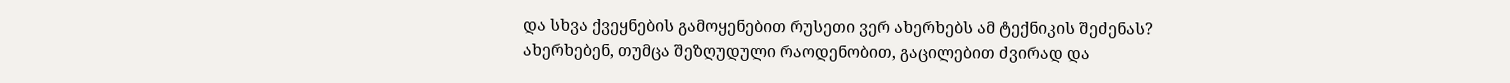და სხვა ქვეყნების გამოყენებით რუსეთი ვერ ახერხებს ამ ტექნიკის შეძენას?
ახერხებენ, თუმცა შეზღუდული რაოდენობით, გაცილებით ძვირად და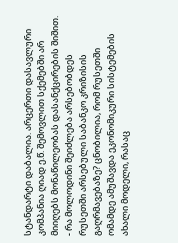სტანდარტი დაბალია. არცერთი დასავლური კომპანია ღიად ე.წ. შემოვლით სქემებში არ მიიღებს მონაწილეობას დასანქცირების შიშით.
- რა მოლოდინი შეიძლება არსებობდეს რუსეთში არსებული საბანკო კრიზისის გაღრმავებაზე? ცნობილია, რომ რუსეთში ომამდე ამუშავდა ეკონომიკური სისტემების ახალი მოდელი, რასაც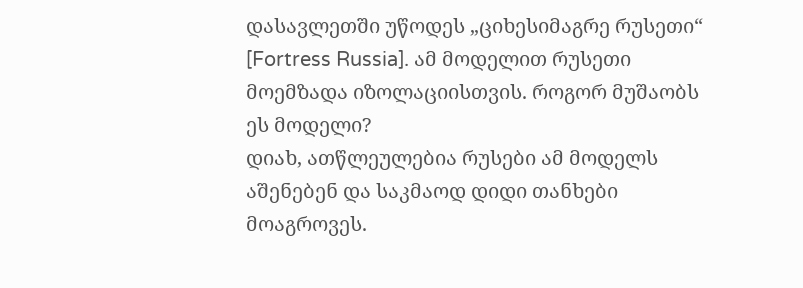დასავლეთში უწოდეს „ციხესიმაგრე რუსეთი“ [Fortress Russia]. ამ მოდელით რუსეთი მოემზადა იზოლაციისთვის. როგორ მუშაობს ეს მოდელი?
დიახ, ათწლეულებია რუსები ამ მოდელს აშენებენ და საკმაოდ დიდი თანხები მოაგროვეს.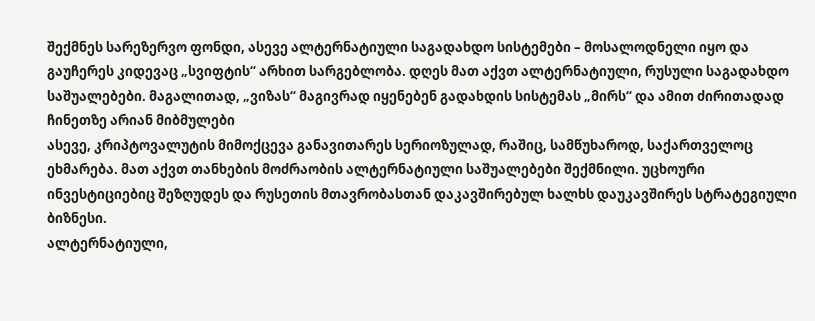შექმნეს სარეზერვო ფონდი, ასევე ალტერნატიული საგადახდო სისტემები – მოსალოდნელი იყო და გაუჩერეს კიდევაც „სვიფტის“ არხით სარგებლობა. დღეს მათ აქვთ ალტერნატიული, რუსული საგადახდო საშუალებები. მაგალითად, „ვიზას“ მაგივრად იყენებენ გადახდის სისტემას „მირს“ და ამით ძირითადად ჩინეთზე არიან მიბმულები
ასევე, კრიპტოვალუტის მიმოქცევა განავითარეს სერიოზულად, რაშიც, სამწუხაროდ, საქართველოც ეხმარება. მათ აქვთ თანხების მოძრაობის ალტერნატიული საშუალებები შექმნილი. უცხოური ინვესტიციებიც შეზღუდეს და რუსეთის მთავრობასთან დაკავშირებულ ხალხს დაუკავშირეს სტრატეგიული ბიზნესი.
ალტერნატიული,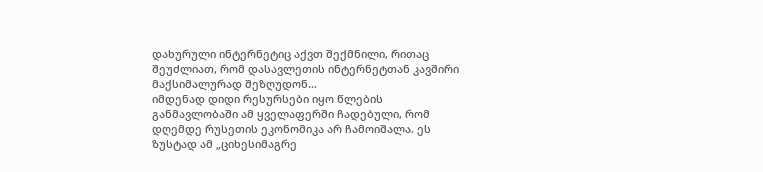დახურული ინტერნეტიც აქვთ შექმნილი, რითაც შეუძლიათ, რომ დასავლეთის ინტერნეტთან კავშირი მაქსიმალურად შეზღუდონ…
იმდენად დიდი რესურსები იყო წლების განმავლობაში ამ ყველაფერში ჩადებული, რომ დღემდე რუსეთის ეკონომიკა არ ჩამოიშალა. ეს ზუსტად ამ „ციხესიმაგრე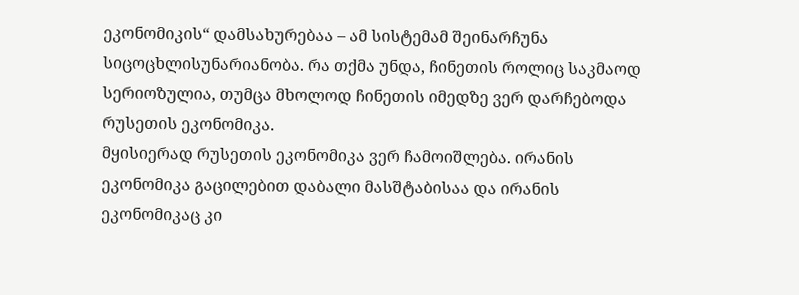ეკონომიკის“ დამსახურებაა – ამ სისტემამ შეინარჩუნა სიცოცხლისუნარიანობა. რა თქმა უნდა, ჩინეთის როლიც საკმაოდ სერიოზულია, თუმცა მხოლოდ ჩინეთის იმედზე ვერ დარჩებოდა რუსეთის ეკონომიკა.
მყისიერად რუსეთის ეკონომიკა ვერ ჩამოიშლება. ირანის ეკონომიკა გაცილებით დაბალი მასშტაბისაა და ირანის ეკონომიკაც კი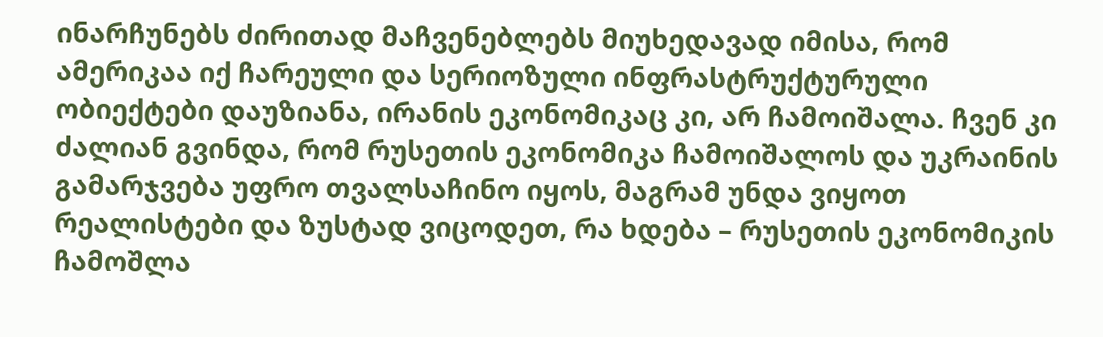ინარჩუნებს ძირითად მაჩვენებლებს მიუხედავად იმისა, რომ ამერიკაა იქ ჩარეული და სერიოზული ინფრასტრუქტურული ობიექტები დაუზიანა, ირანის ეკონომიკაც კი, არ ჩამოიშალა. ჩვენ კი ძალიან გვინდა, რომ რუსეთის ეკონომიკა ჩამოიშალოს და უკრაინის გამარჯვება უფრო თვალსაჩინო იყოს, მაგრამ უნდა ვიყოთ რეალისტები და ზუსტად ვიცოდეთ, რა ხდება – რუსეთის ეკონომიკის ჩამოშლა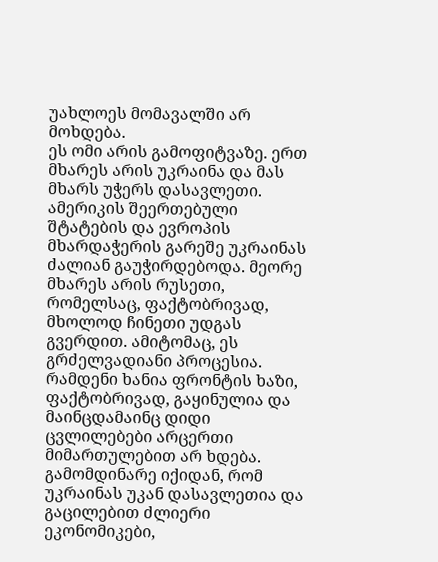უახლოეს მომავალში არ მოხდება.
ეს ომი არის გამოფიტვაზე. ერთ მხარეს არის უკრაინა და მას მხარს უჭერს დასავლეთი. ამერიკის შეერთებული შტატების და ევროპის მხარდაჭერის გარეშე უკრაინას ძალიან გაუჭირდებოდა. მეორე მხარეს არის რუსეთი, რომელსაც, ფაქტობრივად, მხოლოდ ჩინეთი უდგას გვერდით. ამიტომაც, ეს გრძელვადიანი პროცესია. რამდენი ხანია ფრონტის ხაზი, ფაქტობრივად, გაყინულია და მაინცდამაინც დიდი ცვლილებები არცერთი მიმართულებით არ ხდება.
გამომდინარე იქიდან, რომ უკრაინას უკან დასავლეთია და გაცილებით ძლიერი ეკონომიკები,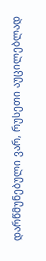დარწმუნებული ვარ, რუსეთი აუცილებლად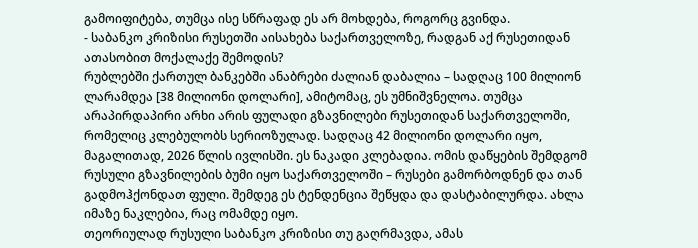გამოიფიტება, თუმცა ისე სწრაფად ეს არ მოხდება, როგორც გვინდა.
- საბანკო კრიზისი რუსეთში აისახება საქართველოზე, რადგან აქ რუსეთიდან ათასობით მოქალაქე შემოდის?
რუბლებში ქართულ ბანკებში ანაბრები ძალიან დაბალია – სადღაც 100 მილიონ ლარამდეა [38 მილიონი დოლარი], ამიტომაც, ეს უმნიშვნელოა. თუმცა არაპირდაპირი არხი არის ფულადი გზავნილები რუსეთიდან საქართველოში, რომელიც კლებულობს სერიოზულად. სადღაც 42 მილიონი დოლარი იყო, მაგალითად, 2026 წლის ივლისში. ეს ნაკადი კლებადია. ომის დაწყების შემდგომ რუსული გზავნილების ბუმი იყო საქართველოში – რუსები გამორბოდნენ და თან გადმოჰქონდათ ფული. შემდეგ ეს ტენდენცია შეწყდა და დასტაბილურდა. ახლა იმაზე ნაკლებია, რაც ომამდე იყო.
თეორიულად რუსული საბანკო კრიზისი თუ გაღრმავდა, ამას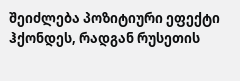შეიძლება პოზიტიური ეფექტი ჰქონდეს, რადგან რუსეთის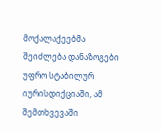მოქალაქეებმა შეიძლება დანაზოგები უფრო სტაბილურ იურისდიქციაში, ამ შემთხვევაში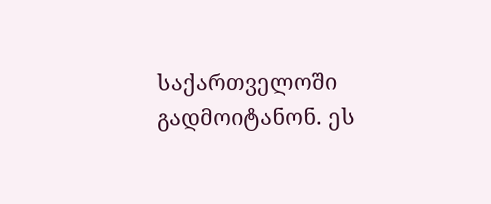საქართველოში გადმოიტანონ. ეს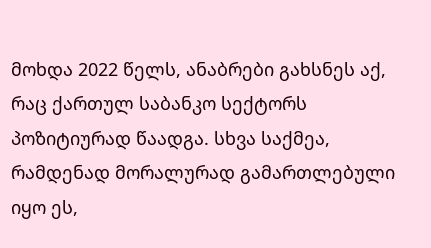მოხდა 2022 წელს, ანაბრები გახსნეს აქ, რაც ქართულ საბანკო სექტორს პოზიტიურად წაადგა. სხვა საქმეა, რამდენად მორალურად გამართლებული იყო ეს,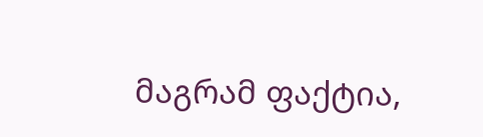მაგრამ ფაქტია,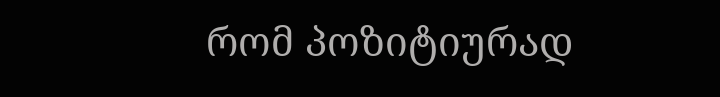რომ პოზიტიურად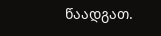წაადგათ.